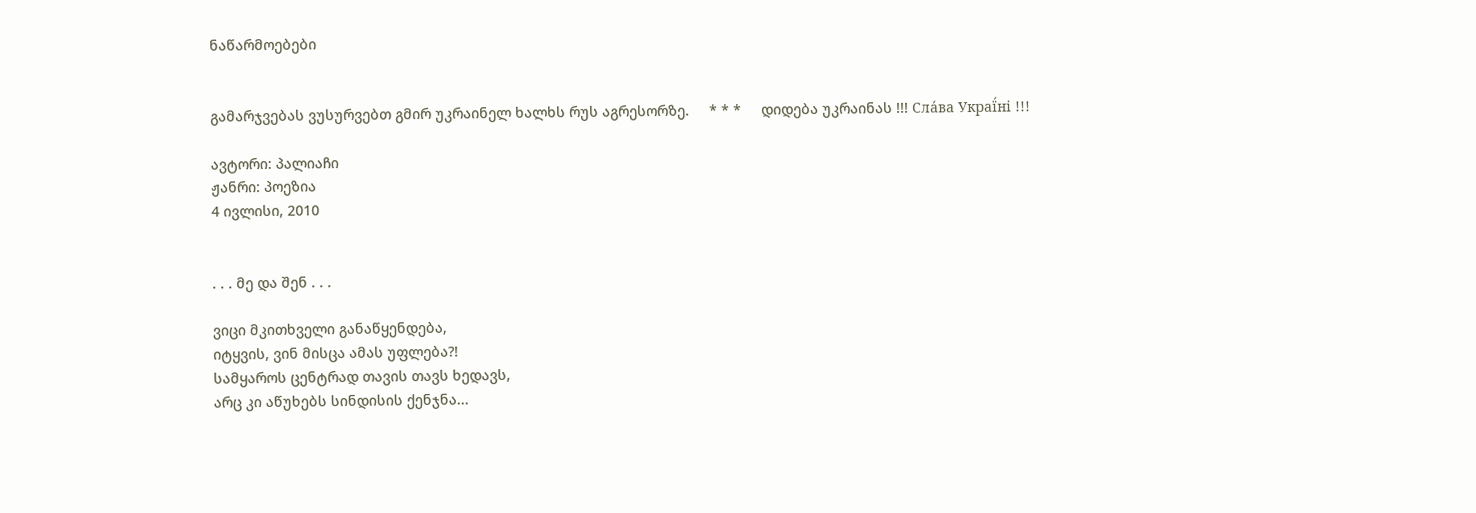ნაწარმოებები


გამარჯვებას ვუსურვებთ გმირ უკრაინელ ხალხს რუს აგრესორზე.     * * *     დიდება უკრაინას !!! Сла́ва Украї́ні !!!

ავტორი: პალიაჩი
ჟანრი: პოეზია
4 ივლისი, 2010


. . . მე და შენ . . .

ვიცი მკითხველი განაწყენდება,
იტყვის, ვინ მისცა ამას უფლება?!
სამყაროს ცენტრად თავის თავს ხედავს,
არც კი აწუხებს სინდისის ქენჯნა...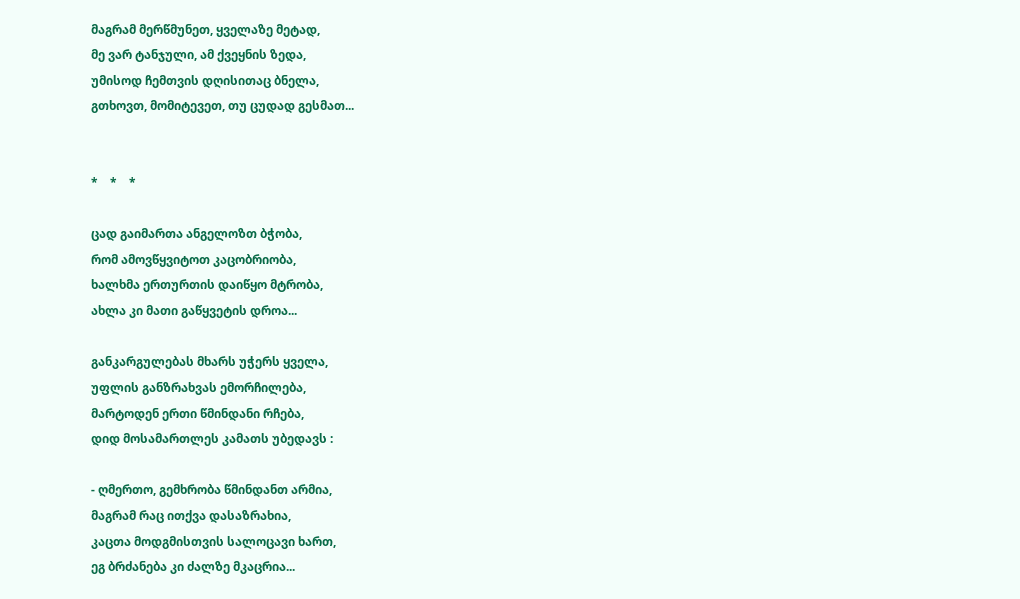მაგრამ მერწმუნეთ, ყველაზე მეტად,
მე ვარ ტანჯული, ამ ქვეყნის ზედა,
უმისოდ ჩემთვის დღისითაც ბნელა,
გთხოვთ, მომიტევეთ, თუ ცუდად გესმათ...


*    *    *

ცად გაიმართა ანგელოზთ ბჭობა,
რომ ამოვწყვიტოთ კაცობრიობა,
ხალხმა ერთურთის დაიწყო მტრობა,
ახლა კი მათი გაწყვეტის დროა...

განკარგულებას მხარს უჭერს ყველა,
უფლის განზრახვას ემორჩილება,
მარტოდენ ერთი წმინდანი რჩება,
დიდ მოსამართლეს კამათს უბედავს :

- ღმერთო, გემხრობა წმინდანთ არმია,
მაგრამ რაც ითქვა დასაზრახია,
კაცთა მოდგმისთვის სალოცავი ხართ,
ეგ ბრძანება კი ძალზე მკაცრია...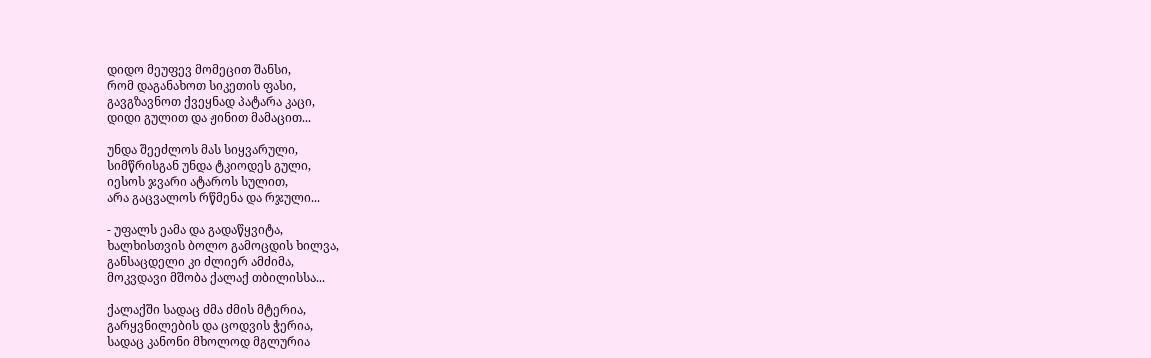დიდო მეუფევ მომეცით შანსი,
რომ დაგანახოთ სიკეთის ფასი,
გავგზავნოთ ქვეყნად პატარა კაცი,
დიდი გულით და ჟინით მამაცით...

უნდა შეეძლოს მას სიყვარული,
სიმწრისგან უნდა ტკიოდეს გული,
იესოს ჯვარი ატაროს სულით,
არა გაცვალოს რწმენა და რჯული...

- უფალს ეამა და გადაწყვიტა,
ხალხისთვის ბოლო გამოცდის ხილვა,
განსაცდელი კი ძლიერ ამძიმა,
მოკვდავი მშობა ქალაქ თბილისსა...

ქალაქში სადაც ძმა ძმის მტერია,
გარყვნილების და ცოდვის ჭერია,
სადაც კანონი მხოლოდ მგლურია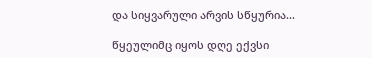და სიყვარული არვის სწყურია...

წყეულიმც იყოს დღე ექვსი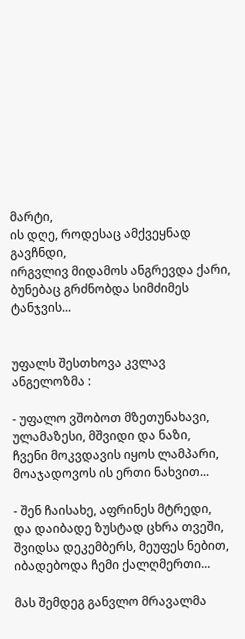მარტი,
ის დღე, როდესაც ამქვეყნად გავჩნდი,
ირგვლივ მიდამოს ანგრევდა ქარი,
ბუნებაც გრძნობდა სიმძიმეს ტანჯვის...


უფალს შესთხოვა კვლავ ანგელოზმა :

- უფალო ვშობოთ მზეთუნახავი,
ულამაზესი, მშვიდი და ნაზი,
ჩვენი მოკვდავის იყოს ლამპარი,
მოაჯადოვოს ის ერთი ნახვით...

- შენ ჩაისახე, აფრინეს მტრედი,
და დაიბადე ზუსტად ცხრა თვეში,
შვიდსა დეკემბერს, მეუფეს ნებით,
იბადებოდა ჩემი ქალღმერთი...

მას შემდეგ განვლო მრავალმა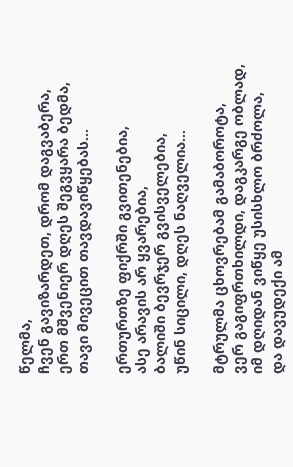წელმა,
ჩვენ გავიზარდეთ, დრომ დაგვაბერა,
ერთ მშვენიერ დღეს შეგვყარა ბედმა,
თავი მივეცით თავდავიწყებას...

ერთურთზე ფიქრში გვითენებია,
ასე არავის არ ყვარებია,
ბალიში ბევრჯერ გვისველებია,
უწინ სიცილი, დღეს ნაღველია...

მტრულმა ცხოვრებამ გამაბოროტა,
ვერ გაგიფრთხილდი, დაგკარგე ობლად,
იმ დღიდან ვიწყე უსისხლო ბრძოლა,
და დავუდექი ამ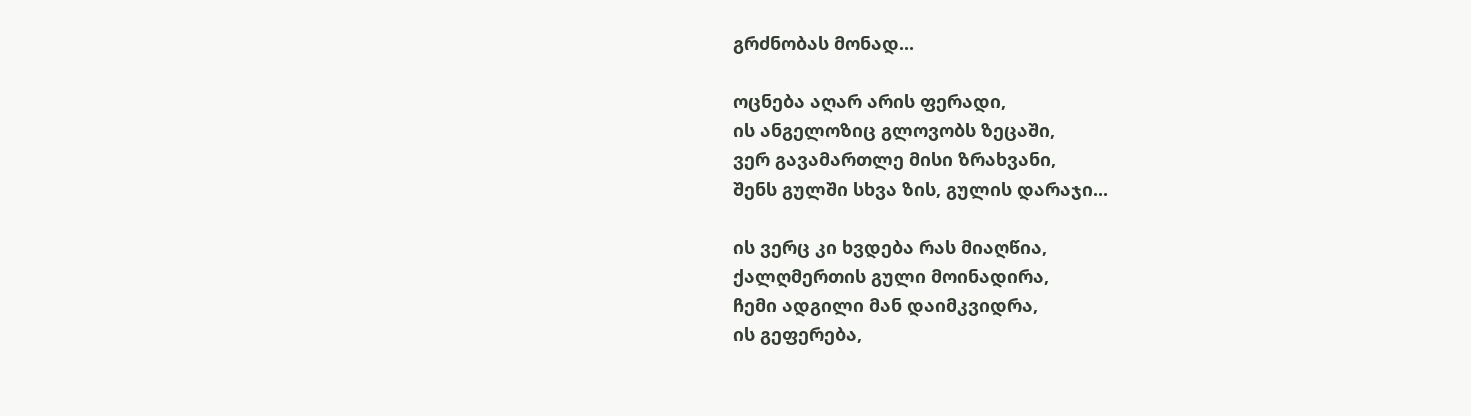გრძნობას მონად...

ოცნება აღარ არის ფერადი,
ის ანგელოზიც გლოვობს ზეცაში,
ვერ გავამართლე მისი ზრახვანი,
შენს გულში სხვა ზის, გულის დარაჯი...

ის ვერც კი ხვდება რას მიაღწია,
ქალღმერთის გული მოინადირა,
ჩემი ადგილი მან დაიმკვიდრა,
ის გეფერება,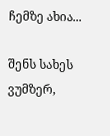ჩემზე ახია...

შენს სახეს ვუმზერ,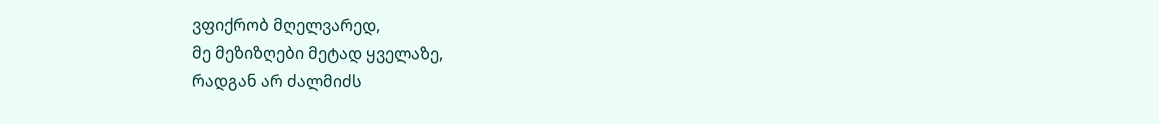ვფიქრობ მღელვარედ,
მე მეზიზღები მეტად ყველაზე,
რადგან არ ძალმიძს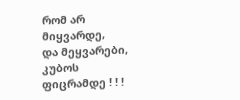რომ არ მიყვარდე,
და მეყვარები, კუბოს ფიცრამდე ! ! !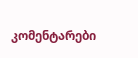კომენტარები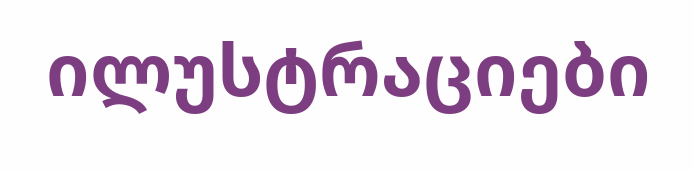ილუსტრაციები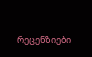რეცენზიები